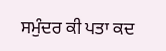ਸਮੁੰਦਰ ਕੀ ਪਤਾ ਕਦ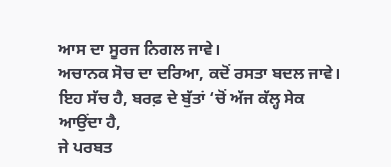ਆਸ ਦਾ ਸੂਰਜ ਨਿਗਲ ਜਾਵੇ।
ਅਚਾਨਕ ਸੋਚ ਦਾ ਦਰਿਆ, ਕਦੋਂ ਰਸਤਾ ਬਦਲ ਜਾਵੇ।
ਇਹ ਸੱਚ ਹੈ, ਬਰਫ਼ ਦੇ ਬੁੱਤਾਂ ‘ਚੋਂ ਅੱਜ ਕੱਲ੍ਹ ਸੇਕ ਆਉਂਦਾ ਹੈ,
ਜੇ ਪਰਬਤ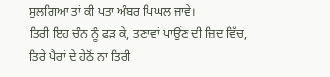ਸੁਲਗਿਆ ਤਾਂ ਕੀ ਪਤਾ ਅੰਬਰ ਪਿਘਲ ਜਾਵੇ।
ਤਿਰੀ ਇਹ ਚੰਨ ਨੂੰ ਫੜ ਕੇ, ਤਣਾਵਾਂ ਪਾਉਂਣ ਦੀ ਜ਼ਿਦ ਵਿੱਚ,
ਤਿਰੇ ਪੈਰਾਂ ਦੇ ਹੇਠੋਂ ਨਾ ਤਿਰੀ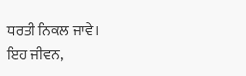ਧਰਤੀ ਨਿਕਲ ਜਾਵੇ।
ਇਹ ਜੀਵਨ,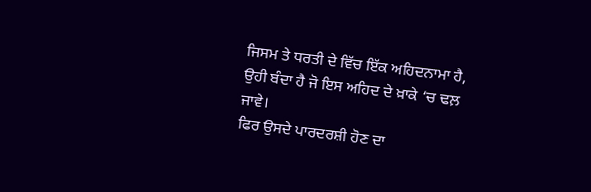ਜਿਸਮ ਤੇ ਧਰਤੀ ਦੇ ਵਿੱਚ ਇੱਕ ਅਹਿਦਨਾਮਾ ਹੈ,
ਉਹੀ ਬੰਦਾ ਹੈ ਜੋ ਇਸ ਅਹਿਦ ਦੇ ਖ਼ਾਕੇ ‘ਚ ਢਲ਼ ਜਾਵੇ।
ਫਿਰ ਉਸਦੇ ਪਾਰਦਰਸ਼ੀ ਹੋਣ ਦਾ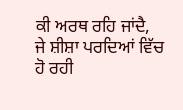ਕੀ ਅਰਥ ਰਹਿ ਜਾਂਦੈ,
ਜੇ ਸ਼ੀਸ਼ਾ ਪਰਦਿਆਂ ਵਿੱਚ ਹੋ ਰਹੀ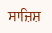ਸਾਜ਼ਿਸ਼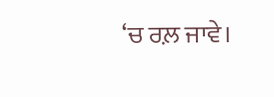‘ਚ ਰਲ਼ ਜਾਵੇ।